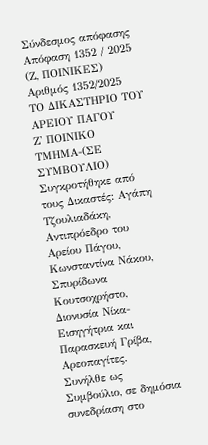Σύνδεσμος απόφασης
Απόφαση 1352 / 2025    (Ζ, ΠΟΙΝΙΚΕΣ)
Αριθμός 1352/2025
ΤΟ ΔΙΚΑΣΤΗΡΙΟ ΤΟΥ ΑΡΕΙΟΥ ΠΑΓΟΥ
Ζ' ΠΟΙΝΙΚΟ ΤΜΗΜΑ-(ΣΕ ΣΥΜΒΟΥΛΙΟ)
Συγκροτήθηκε από τους Δικαστές: Αγάπη Τζουλιαδάκη, Αντιπρόεδρο του Αρείου Πάγου, Κωνσταντίνα Νάκου, Σπυρίδωνα Κουτσοχρήστο, Διονυσία Νίκα-Εισηγήτρια και Παρασκευή Γρίβα, Αρεοπαγίτες.
Συνήλθε ως Συμβούλιο, σε δημόσια συνεδρίαση στο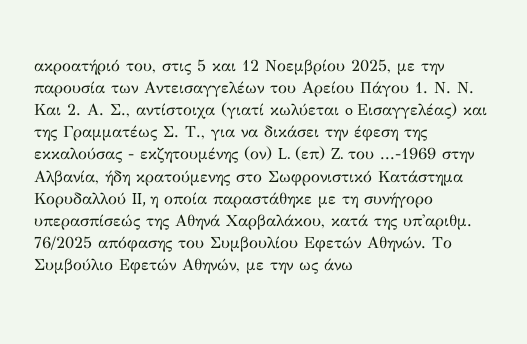ακροατήριό του, στις 5 και 12 Νοεμβρίου 2025, με την παρουσία των Αντεισαγγελέων του Αρείου Πάγου 1. Ν. Ν. Και 2. Α. Σ., αντίστοιχα (γιατί κωλύεται o Εισαγγελέας) και της Γραμματέως Σ. Τ., για να δικάσει την έφεση της εκκαλούσας - εκζητουμένης (ον) L. (επ) Z. του ...-1969 στην Αλβανία, ήδη κρατούμενης στο Σωφρονιστικό Κατάστημα Κορυδαλλού II, η οποία παραστάθηκε με τη συνήγορο υπερασπίσεώς της Αθηνά Χαρβαλάκου, κατά της υπ'αριθμ. 76/2025 απόφασης του Συμβουλίου Εφετών Αθηνών. Το Συμβούλιο Εφετών Αθηνών, με την ως άνω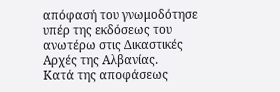απόφασή του γνωμοδότησε υπέρ της εκδόσεως του ανωτέρω στις Δικαστικές Αρχές της Αλβανίας.
Κατά της αποφάσεως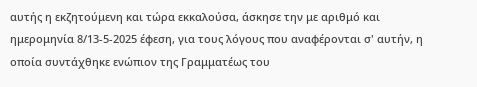αυτής η εκζητούμενη και τώρα εκκαλούσα, άσκησε την με αριθμό και ημερομηνία 8/13-5-2025 έφεση, για τους λόγους που αναφέρονται σ' αυτήν, η οποία συντάχθηκε ενώπιον της Γραμματέως του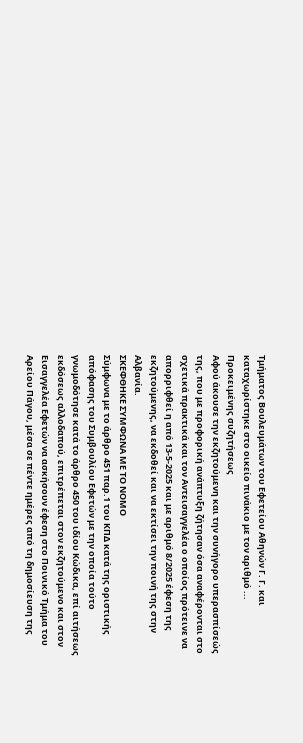Τμήματος Βουλευμάτων του Εφετείου Αθηνών Γ. Γ. και καταχωρίστηκε στο οικείο πινάκιο με τον αριθμό ...
Προκειμένης συζητήσεως
Αφού άκουσε την εκζητούμενη και την συνήγορο υπερασπίσεώς της, που με προφορική ανάπτυξη ζήτησαν όσα αναφέρονται στο σχετικά πρακτικά και τον Αντεισαγγελέα ο οποίος πρότεινε να απορριφθεί η από 13-5-2025 και με αριθμό 8/2025 έφεση της εκζητούμενης, να εκδοθεί και να εκτίσει την ποινή της στην Αλβανία.
ΣΚΕΦΘΗΚΕ ΣΥΜΦΩΝΑ ΜΕ ΤΟ ΝΟΜΟ
Σύμφωνα με το άρθρο 451 παρ.1 του ΚΠΔ κατά της οριστικής απόφασης του Συμβουλίου Εφετών με την οποία τούτο γνωμοδότησε κατά το άρθρο 450 του ιδίου Κώδικα, επί αιτήσεως εκδόσεως αλλοδαπού, επιτρέπεται στον εκζητούμενο και στον Εισαγγελέα Εφετών να ασκήσουν έφεση στο Ποινικό Τμήμα του Αρείου Πάγου, μέσα σε πέντε ημέρες από τη δημοσίευση της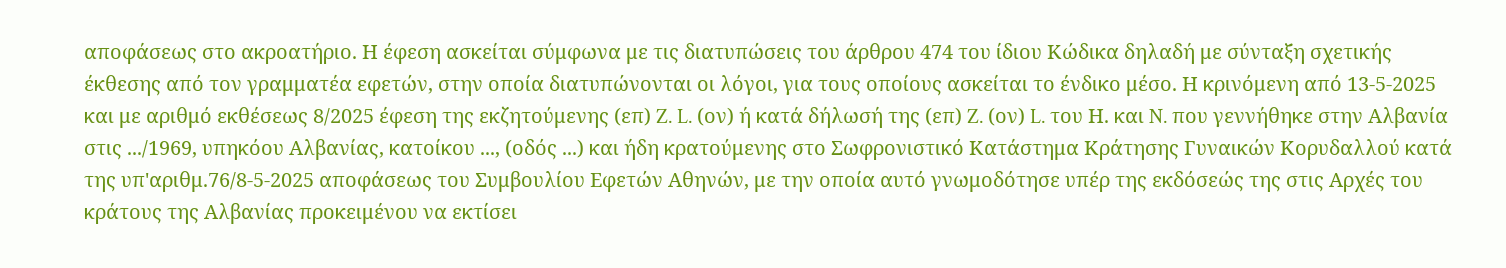αποφάσεως στο ακροατήριο. Η έφεση ασκείται σύμφωνα με τις διατυπώσεις του άρθρου 474 του ίδιου Κώδικα δηλαδή με σύνταξη σχετικής έκθεσης από τον γραμματέα εφετών, στην οποία διατυπώνονται οι λόγοι, για τους οποίους ασκείται το ένδικο μέσο. Η κρινόμενη από 13-5-2025 και με αριθμό εκθέσεως 8/2025 έφεση της εκζητούμενης (επ) Z. L. (ον) ή κατά δήλωσή της (επ) Z. (ον) L. του Η. και N. που γεννήθηκε στην Αλβανία στις .../1969, υπηκόου Αλβανίας, κατοίκου ..., (οδός ...) και ήδη κρατούμενης στο Σωφρονιστικό Κατάστημα Κράτησης Γυναικών Κορυδαλλού κατά της υπ'αριθμ.76/8-5-2025 αποφάσεως του Συμβουλίου Εφετών Αθηνών, με την οποία αυτό γνωμοδότησε υπέρ της εκδόσεώς της στις Αρχές του κράτους της Αλβανίας προκειμένου να εκτίσει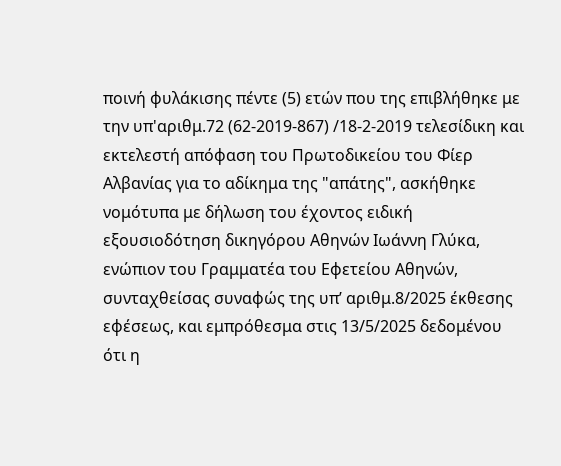ποινή φυλάκισης πέντε (5) ετών που της επιβλήθηκε με την υπ'αριθμ.72 (62-2019-867) /18-2-2019 τελεσίδικη και εκτελεστή απόφαση του Πρωτοδικείου του Φίερ Αλβανίας για το αδίκημα της "απάτης", ασκήθηκε νομότυπα με δήλωση του έχοντος ειδική εξουσιοδότηση δικηγόρου Αθηνών Ιωάννη Γλύκα, ενώπιον του Γραμματέα του Εφετείου Αθηνών, συνταχθείσας συναφώς της υπ’ αριθμ.8/2025 έκθεσης εφέσεως, και εμπρόθεσμα στις 13/5/2025 δεδομένου ότι η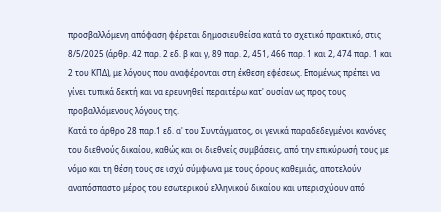προσβαλλόμενη απόφαση φέρεται δημοσιευθείσα κατά το σχετικό πρακτικό, στις 8/5/2025 (άρθρ. 42 παρ. 2 εδ. β και γ, 89 παρ. 2, 451, 466 παρ. 1 και 2, 474 παρ. 1 και 2 του ΚΠΔ), με λόγους που αναφέρονται στη έκθεση εφέσεως. Επομένως πρέπει να γίνει τυπικά δεκτή και να ερευνηθεί περαιτέρω κατ' ουσίαν ως προς τους προβαλλόμενους λόγους της.
Κατά το άρθρο 28 παρ.1 εδ. α' του Συντάγματος, οι γενικά παραδεδεγμένοι κανόνες του διεθνούς δικαίου, καθώς και οι διεθνείς συμβάσεις, από την επικύρωσή τους με νόμο και τη θέση τους σε ισχύ σύμφωνα με τους όρους καθεμιάς, αποτελούν αναπόσπαστο μέρος του εσωτερικού ελληνικού δικαίου και υπερισχύουν από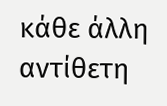κάθε άλλη αντίθετη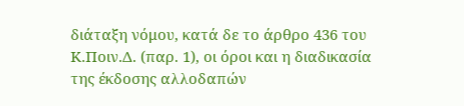διάταξη νόμου, κατά δε το άρθρο 436 του Κ.Ποιν.Δ. (παρ. 1), οι όροι και η διαδικασία της έκδοσης αλλοδαπών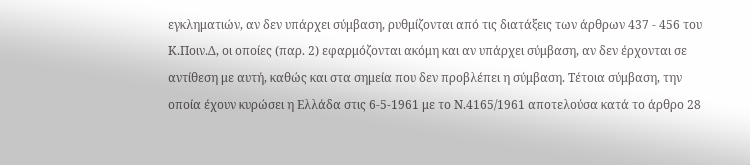εγκληματιών, αν δεν υπάρχει σύμβαση, ρυθμίζονται από τις διατάξεις των άρθρων 437 - 456 του Κ.Ποιν.Δ, οι οποίες (παρ. 2) εφαρμόζονται ακόμη και αν υπάρχει σύμβαση, αν δεν έρχονται σε αντίθεση με αυτή, καθώς και στα σημεία που δεν προβλέπει η σύμβαση. Τέτοια σύμβαση, την οποία έχουν κυρώσει η Ελλάδα στις 6-5-1961 με το Ν.4165/1961 αποτελούσα κατά το άρθρο 28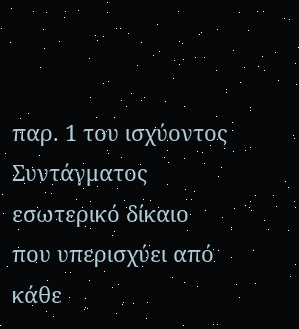παρ. 1 του ισχύοντος Συντάγματος εσωτερικό δίκαιο που υπερισχύει από κάθε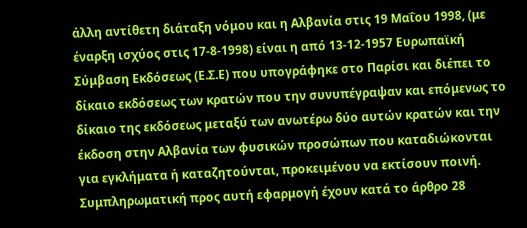άλλη αντίθετη διάταξη νόμου και η Αλβανία στις 19 Μαΐου 1998, (με έναρξη ισχύος στις 17-8-1998) είναι η από 13-12-1957 Ευρωπαϊκή Σύμβαση Εκδόσεως (Ε.Σ.Ε) που υπογράφηκε στο Παρίσι και διέπει το δίκαιο εκδόσεως των κρατών που την συνυπέγραψαν και επόμενως το δίκαιο της εκδόσεως μεταξύ των ανωτέρω δύο αυτών κρατών και την έκδοση στην Αλβανία των φυσικών προσώπων που καταδιώκονται για εγκλήματα ή καταζητούνται, προκειμένου να εκτίσουν ποινή. Συμπληρωματική προς αυτή εφαρμογή έχουν κατά το άρθρο 28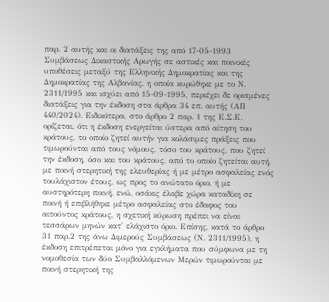παρ. 2 αυτής και οι διατάξεις της από 17-05-1993 Συμβάσεως Δικαστικής Αρωγής σε αστικές και ποινικές υποθέσεις μεταξύ της Ελληνικής Δημοκρατίας και της Δημοκρατίας της Αλβανίας, η οποία κυρώθηκε με το Ν. 2311/1995 και ισχύει από 15-09-1995, περιέχει δε ορισμένες διατάξεις για την έκδοση στα άρθρα 34 επ. αυτής (ΑΠ 440/2024). Ειδικότερα, στο άρθρο 2 παρ. 1 της Ε.Σ.Ε. ορίζεται, ότι η έκδοση ενεργείται ύστερα από αίτηση του κράτους, το οποίο ζητεί αυτήν για κολάσιμες πράξεις που τιμωρούνται από τους νόμους, τόσο του κράτους, που ζητεί την έκδοση, όσο και του κράτους, από το οποίο ζητείται αυτή, με ποινή στερητική της ελευθερίας ή με μέτρο ασφαλείας ενός τουλάχιστον έτους, ως προς το ανώτατο όριο, ή με αυστηρότερη ποινή, ενώ, οσάκις έλαβε χώρα καταδίκη σε ποινή ή επιβλήθηκε μέτρο ασφαλείας στο έδαφος του αιτούντος κράτους, η σχετική κύρωση πρέπει να είναι τεσσάρων μηνών κατ' ελάχιστο όριο. Επίσης, κατά το άρθρο 31 παρ.2 της άνω Διμερούς Συμβάσεως (Ν. 2311/1995), η έκδοση επιτρέπεται μόνο για εγκλήματα που σύμφωνα με τη νομοθεσία των δύο Συμβαλλόμενων Μερών τιμωρούνται με ποινή στερητική της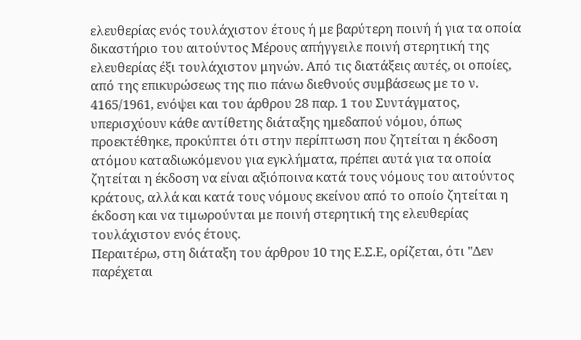ελευθερίας ενός τουλάχιστον έτους ή με βαρύτερη ποινή ή για τα οποία δικαστήριο του αιτούντος Μέρους απήγγειλε ποινή στερητική της ελευθερίας έξι τουλάχιστον μηνών. Από τις διατάξεις αυτές, οι οποίες, από της επικυρώσεως της πιο πάνω διεθνούς συμβάσεως με το ν. 4165/1961, ενόψει και του άρθρου 28 παρ. 1 του Συντάγματος, υπερισχύουν κάθε αντίθετης διάταξης ημεδαπού νόμου, όπως προεκτέθηκε, προκύπτει ότι στην περίπτωση που ζητείται η έκδοση ατόμου καταδιωκόμενου για εγκλήματα, πρέπει αυτά για τα οποία ζητείται η έκδοση να είναι αξιόποινα κατά τους νόμους του αιτούντος κράτους, αλλά και κατά τους νόμους εκείνου από το οποίο ζητείται η έκδοση και να τιμωρούνται με ποινή στερητική της ελευθερίας τουλάχιστον ενός έτους.
Περαιτέρω, στη διάταξη του άρθρου 10 της Ε.Σ.Ε, ορίζεται, ότι "Δεν παρέχεται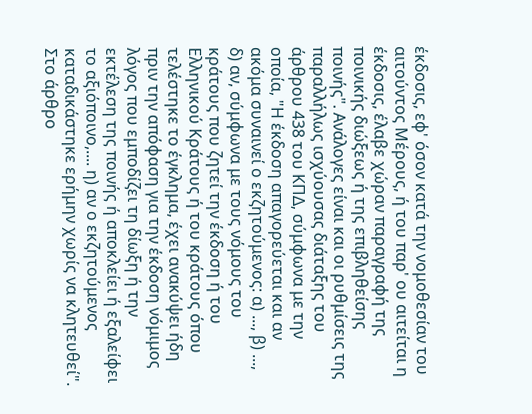έκδοσις, εφ' όσον κατά την νομοθεσίαν του αιτούντος Μέρους, ή του παρ' ου αιτείται η έκδοσις, έλαβε χώραν παραγραφή της ποινικής διώξεως ή της επιβληθείσης ποινής". Ανάλογες είναι και οι ρυθμίσεις της παραλλήλως ισχύουσας διάταξης του άρθρου 438 του ΚΠΔ, σύμφωνα με την οποία, "Η έκδοση απαγορεύεται και αν ακόμα συναινεί ο εκζητούμενος: α) ..., β) ..., δ) αν, σύμφωνα με τους νόμους του κράτους που ζητεί την έκδοση ή του Ελληνικού Κράτους ή του κράτους όπου τελέστηκε το έγκλημα, έχει ανακύψει ήδη πριν την απόφαση για την έκδοση νόμιμος λόγος που εμποδίζει τη δίωξη ή την εκτέλεση της ποινής ή αποκλείει ή εξαλείφει το αξιόποινο,.... η) αν ο εκζητούμενος καταδικάστηκε ερήμην χωρίς να κλητευθεί". Στο άρθρο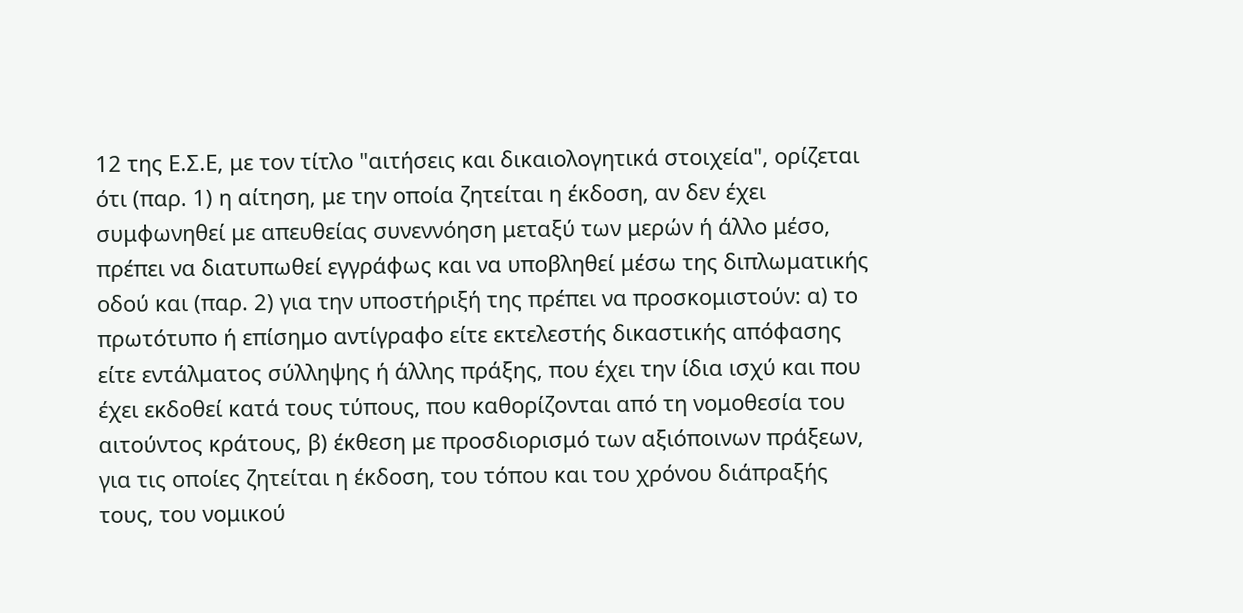12 της Ε.Σ.Ε, με τον τίτλο "αιτήσεις και δικαιολογητικά στοιχεία", ορίζεται ότι (παρ. 1) η αίτηση, με την οποία ζητείται η έκδοση, αν δεν έχει συμφωνηθεί με απευθείας συνεννόηση μεταξύ των μερών ή άλλο μέσο, πρέπει να διατυπωθεί εγγράφως και να υποβληθεί μέσω της διπλωματικής οδού και (παρ. 2) για την υποστήριξή της πρέπει να προσκομιστούν: α) το πρωτότυπο ή επίσημο αντίγραφο είτε εκτελεστής δικαστικής απόφασης είτε εντάλματος σύλληψης ή άλλης πράξης, που έχει την ίδια ισχύ και που έχει εκδοθεί κατά τους τύπους, που καθορίζονται από τη νομοθεσία του αιτούντος κράτους, β) έκθεση με προσδιορισμό των αξιόποινων πράξεων, για τις οποίες ζητείται η έκδοση, του τόπου και του χρόνου διάπραξής τους, του νομικού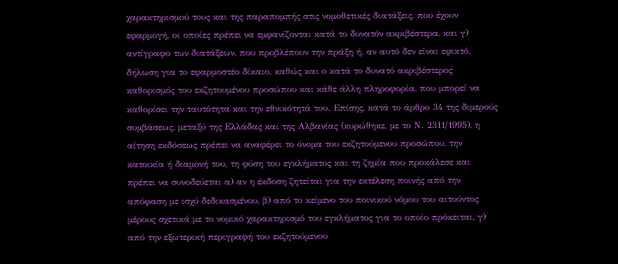χαρακτηρισμού τους και της παραπομπής στις νομοθετικές διατάξεις, που έχουν εφαρμογή, οι οποίες πρέπει να εμφανίζονται κατά το δυνατόν ακριβέστερα, και γ) αντίγραφο των διατάξεων, που προβλέπουν την πράξη ή, αν αυτό δεν είναι εφικτό, δήλωση για το εφαρμοστέο δίκαιο, καθώς και ο κατά το δυνατό ακριβέστερος καθορισμός του εκζητουμένου προσώπου και κάθε άλλη πληροφορία, που μπορεί να καθορίσει την ταυτότητα και την εθνικότητά του. Επίσης, κατά το άρθρο 34 της διμερούς συμβάσεως, μεταξύ της Ελλάδας και της Αλβανίας (κυρώθηκε, με το Ν. 2311/1995), η αίτηση εκδόσεως πρέπει να αναφέρει το όνομα του εκζητούμενου προσώπου, την κατοικία ή διαμονή του, τη φύση του εγκλήματος και τη ζημία που προκάλεσε και πρέπει να συνοδεύεται α) αν η έκδοση ζητείται για την εκτέλεση ποινής από την απόφαση με ισχύ δεδικασμένου, β) από το κείμενο του ποινικού νόμου του αιτούντος μέρους σχετικά με το νομικό χαρακτηρισμό του εγκλήματος για το οποίο πρόκειται, γ) από την εξωτερική περιγραφή του εκζητούμενου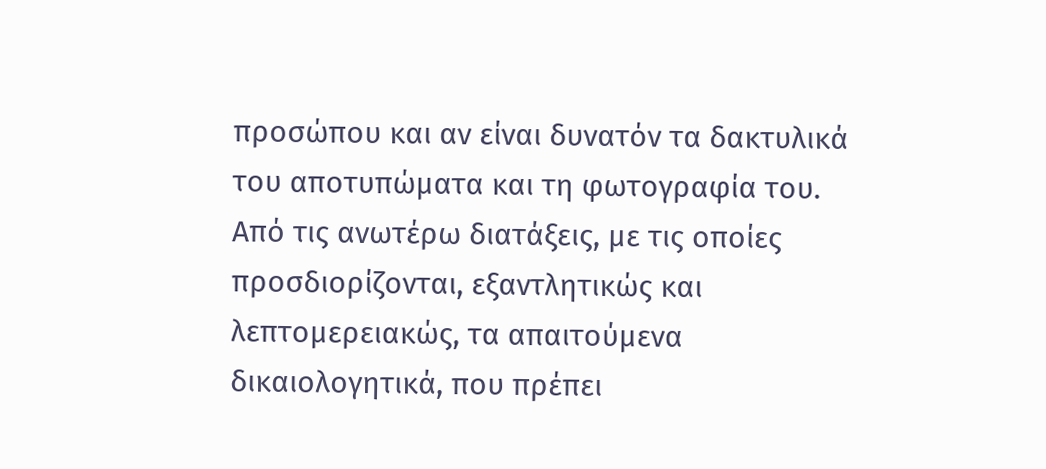προσώπου και αν είναι δυνατόν τα δακτυλικά του αποτυπώματα και τη φωτογραφία του. Από τις ανωτέρω διατάξεις, με τις οποίες προσδιορίζονται, εξαντλητικώς και λεπτομερειακώς, τα απαιτούμενα δικαιολογητικά, που πρέπει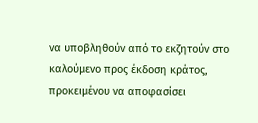να υποβληθούν από το εκζητούν στο καλούμενο προς έκδοση κράτος, προκειμένου να αποφασίσει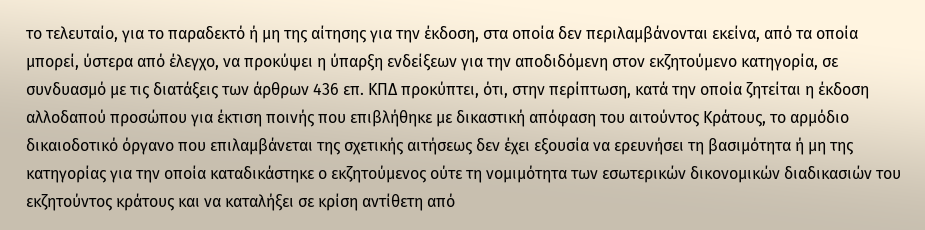το τελευταίο, για το παραδεκτό ή μη της αίτησης για την έκδοση, στα οποία δεν περιλαμβάνονται εκείνα, από τα οποία μπορεί, ύστερα από έλεγχο, να προκύψει η ύπαρξη ενδείξεων για την αποδιδόμενη στον εκζητούμενο κατηγορία, σε συνδυασμό με τις διατάξεις των άρθρων 436 επ. ΚΠΔ προκύπτει, ότι, στην περίπτωση, κατά την οποία ζητείται η έκδοση αλλοδαπού προσώπου για έκτιση ποινής που επιβλήθηκε με δικαστική απόφαση του αιτούντος Κράτους, το αρμόδιο δικαιοδοτικό όργανο που επιλαμβάνεται της σχετικής αιτήσεως δεν έχει εξουσία να ερευνήσει τη βασιμότητα ή μη της κατηγορίας για την οποία καταδικάστηκε ο εκζητούμενος ούτε τη νομιμότητα των εσωτερικών δικονομικών διαδικασιών του εκζητούντος κράτους και να καταλήξει σε κρίση αντίθετη από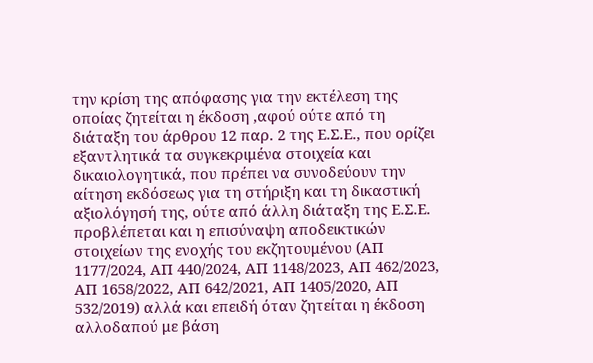την κρίση της απόφασης για την εκτέλεση της οποίας ζητείται η έκδοση ,αφού ούτε από τη διάταξη του άρθρου 12 παρ. 2 της Ε.Σ.Ε., που ορίζει εξαντλητικά τα συγκεκριμένα στοιχεία και δικαιολογητικά, που πρέπει να συνοδεύουν την αίτηση εκδόσεως για τη στήριξη και τη δικαστική αξιολόγησή της, ούτε από άλλη διάταξη της Ε.Σ.Ε. προβλέπεται και η επισύναψη αποδεικτικών στοιχείων της ενοχής του εκζητουμένου (ΑΠ 1177/2024, ΑΠ 440/2024, ΑΠ 1148/2023, ΑΠ 462/2023, ΑΠ 1658/2022, ΑΠ 642/2021, ΑΠ 1405/2020, ΑΠ 532/2019) αλλά και επειδή όταν ζητείται η έκδοση αλλοδαπού με βάση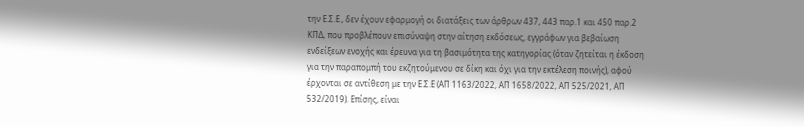την Ε.Σ.Ε., δεν έχουν εφαρμογή οι διατάξεις των άρθρων 437, 443 παρ.1 και 450 παρ.2 ΚΠΔ, που προβλέπουν επισύναψη στην αίτηση εκδόσεως, εγγράφων για βεβαίωση ενδείξεων ενοχής και έρευνα για τη βασιμότητα της κατηγορίας (όταν ζητείται η έκδοση για την παραπομπή του εκζητούμενου σε δίκη και όχι για την εκτέλεση ποινής), αφού έρχονται σε αντίθεση με την Ε.Σ.Ε (ΑΠ 1163/2022, ΑΠ 1658/2022, ΑΠ 525/2021, ΑΠ 532/2019). Επίσης, είναι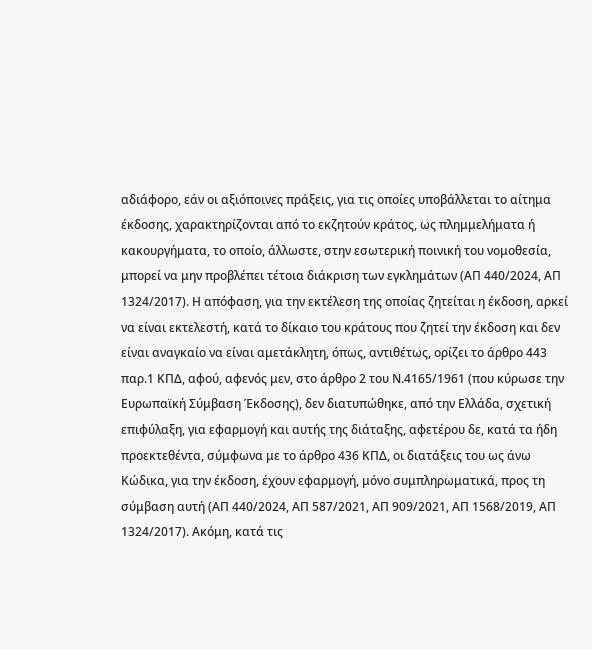αδιάφορο, εάν οι αξιόποινες πράξεις, για τις οποίες υποβάλλεται το αίτημα έκδοσης, χαρακτηρίζονται από το εκζητούν κράτος, ως πλημμελήματα ή κακουργήματα, το οποίο, άλλωστε, στην εσωτερική ποινική του νομοθεσία, μπορεί να μην προβλέπει τέτοια διάκριση των εγκλημάτων (ΑΠ 440/2024, ΑΠ 1324/2017). Η απόφαση, για την εκτέλεση της οποίας ζητείται η έκδοση, αρκεί να είναι εκτελεστή, κατά το δίκαιο του κράτους που ζητεί την έκδοση και δεν είναι αναγκαίο να είναι αμετάκλητη, όπως, αντιθέτως, ορίζει το άρθρο 443 παρ.1 ΚΠΔ, αφού, αφενός μεν, στο άρθρο 2 του Ν.4165/1961 (που κύρωσε την Ευρωπαϊκή Σύμβαση Έκδοσης), δεν διατυπώθηκε, από την Ελλάδα, σχετική επιφύλαξη, για εφαρμογή και αυτής της διάταξης, αφετέρου δε, κατά τα ήδη προεκτεθέντα, σύμφωνα με το άρθρο 436 ΚΠΔ, οι διατάξεις του ως άνω Κώδικα, για την έκδοση, έχουν εφαρμογή, μόνο συμπληρωματικά, προς τη σύμβαση αυτή (ΑΠ 440/2024, ΑΠ 587/2021, ΑΠ 909/2021, ΑΠ 1568/2019, ΑΠ 1324/2017). Ακόμη, κατά τις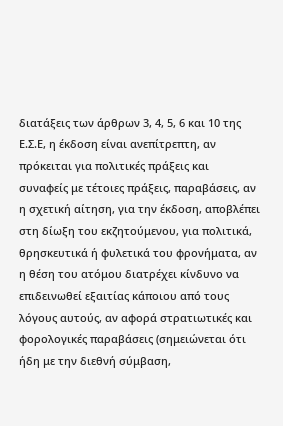διατάξεις των άρθρων 3, 4, 5, 6 και 10 της Ε.Σ.Ε, η έκδοση είναι ανεπίτρεπτη, αν πρόκειται για πολιτικές πράξεις και συναφείς με τέτοιες πράξεις, παραβάσεις, αν η σχετική αίτηση, για την έκδοση, αποβλέπει στη δίωξη του εκζητούμενου, για πολιτικά, θρησκευτικά ή φυλετικά του φρονήματα, αν η θέση του ατόμου διατρέχει κίνδυνο να επιδεινωθεί εξαιτίας κάποιου από τους λόγους αυτούς, αν αφορά στρατιωτικές και φορολογικές παραβάσεις (σημειώνεται ότι ήδη με την διεθνή σύμβαση,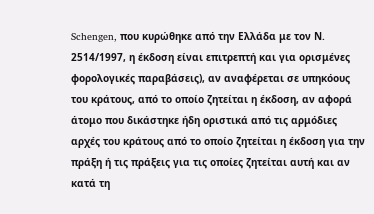Schengen, που κυρώθηκε από την Ελλάδα με τον Ν. 2514/1997, η έκδοση είναι επιτρεπτή και για ορισμένες φορολογικές παραβάσεις), αν αναφέρεται σε υπηκόους του κράτους, από το οποίο ζητείται η έκδοση, αν αφορά άτομο που δικάστηκε ήδη οριστικά από τις αρμόδιες αρχές του κράτους από το οποίο ζητείται η έκδοση για την πράξη ή τις πράξεις για τις οποίες ζητείται αυτή και αν κατά τη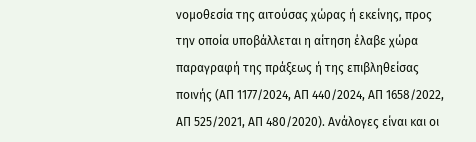νομοθεσία της αιτούσας χώρας ή εκείνης, προς την οποία υποβάλλεται η αίτηση έλαβε χώρα παραγραφή της πράξεως ή της επιβληθείσας ποινής (ΑΠ 1177/2024, ΑΠ 440/2024, ΑΠ 1658/2022, ΑΠ 525/2021, ΑΠ 480/2020). Ανάλογες είναι και οι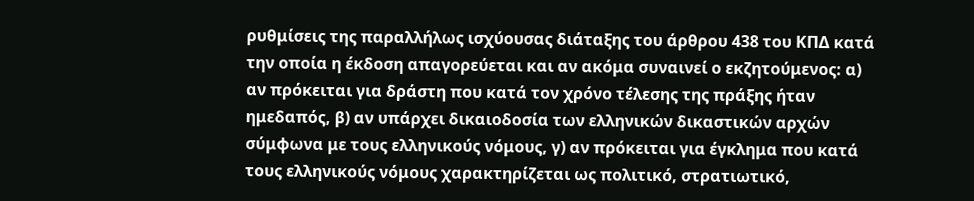ρυθμίσεις της παραλλήλως ισχύουσας διάταξης του άρθρου 438 του ΚΠΔ κατά την οποία η έκδοση απαγορεύεται και αν ακόμα συναινεί ο εκζητούμενος: α) αν πρόκειται για δράστη που κατά τον χρόνο τέλεσης της πράξης ήταν ημεδαπός, β) αν υπάρχει δικαιοδοσία των ελληνικών δικαστικών αρχών σύμφωνα με τους ελληνικούς νόμους, γ) αν πρόκειται για έγκλημα που κατά τους ελληνικούς νόμους χαρακτηρίζεται ως πολιτικό, στρατιωτικό,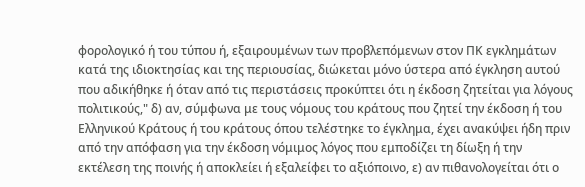φορολογικό ή του τύπου ή, εξαιρουμένων των προβλεπόμενων στον ΠΚ εγκλημάτων κατά της ιδιοκτησίας και της περιουσίας, διώκεται μόνο ύστερα από έγκληση αυτού που αδικήθηκε ή όταν από τις περιστάσεις προκύπτει ότι η έκδοση ζητείται για λόγους πολιτικούς," δ) αν, σύμφωνα με τους νόμους του κράτους που ζητεί την έκδοση ή του Ελληνικού Κράτους ή του κράτους όπου τελέστηκε το έγκλημα, έχει ανακύψει ήδη πριν από την απόφαση για την έκδοση νόμιμος λόγος που εμποδίζει τη δίωξη ή την εκτέλεση της ποινής ή αποκλείει ή εξαλείφει το αξιόποινο, ε) αν πιθανολογείται ότι ο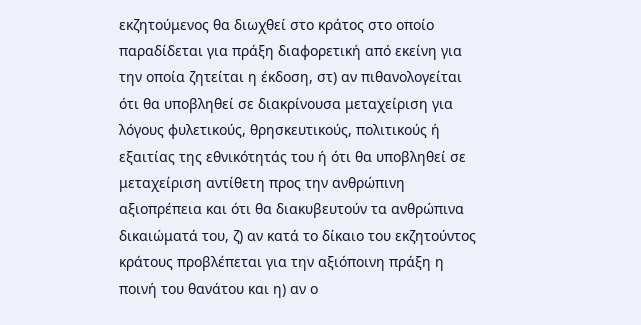εκζητούμενος θα διωχθεί στο κράτος στο οποίο παραδίδεται για πράξη διαφορετική από εκείνη για την οποία ζητείται η έκδοση, στ) αν πιθανολογείται ότι θα υποβληθεί σε διακρίνουσα μεταχείριση για λόγους φυλετικούς, θρησκευτικούς, πολιτικούς ή εξαιτίας της εθνικότητάς του ή ότι θα υποβληθεί σε μεταχείριση αντίθετη προς την ανθρώπινη αξιοπρέπεια και ότι θα διακυβευτούν τα ανθρώπινα δικαιώματά του, ζ) αν κατά το δίκαιο του εκζητούντος κράτους προβλέπεται για την αξιόποινη πράξη η ποινή του θανάτου και η) αν ο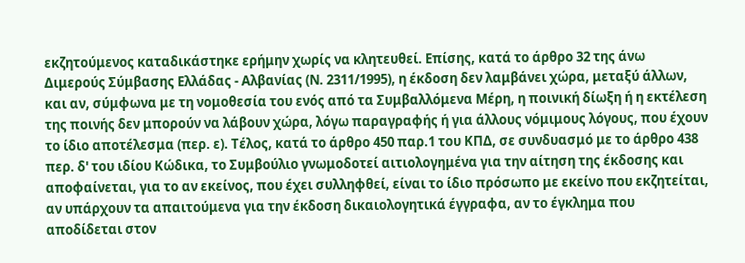εκζητούμενος καταδικάστηκε ερήμην χωρίς να κλητευθεί. Επίσης, κατά το άρθρο 32 της άνω Διμερούς Σύμβασης Ελλάδας - Αλβανίας (Ν. 2311/1995), η έκδοση δεν λαμβάνει χώρα, μεταξύ άλλων, και αν, σύμφωνα με τη νομοθεσία του ενός από τα Συμβαλλόμενα Μέρη, η ποινική δίωξη ή η εκτέλεση της ποινής δεν μπορούν να λάβουν χώρα, λόγω παραγραφής ή για άλλους νόμιμους λόγους, που έχουν το ίδιο αποτέλεσμα (περ. ε). Τέλος, κατά το άρθρο 450 παρ.1 του ΚΠΔ, σε συνδυασμό με το άρθρο 438 περ. δ' του ιδίου Κώδικα, το Συμβούλιο γνωμοδοτεί αιτιολογημένα για την αίτηση της έκδοσης και αποφαίνεται, για το αν εκείνος, που έχει συλληφθεί, είναι το ίδιο πρόσωπο με εκείνο που εκζητείται, αν υπάρχουν τα απαιτούμενα για την έκδοση δικαιολογητικά έγγραφα, αν το έγκλημα που αποδίδεται στον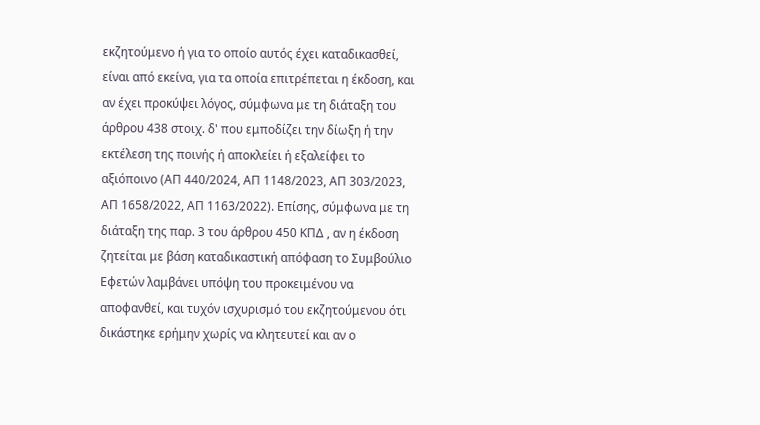εκζητούμενο ή για το οποίο αυτός έχει καταδικασθεί, είναι από εκείνα, για τα οποία επιτρέπεται η έκδοση, και αν έχει προκύψει λόγος, σύμφωνα με τη διάταξη του άρθρου 438 στοιχ. δ' που εμποδίζει την δίωξη ή την εκτέλεση της ποινής ή αποκλείει ή εξαλείφει το αξιόποινο (ΑΠ 440/2024, ΑΠ 1148/2023, ΑΠ 303/2023, ΑΠ 1658/2022, ΑΠ 1163/2022). Επίσης, σύμφωνα με τη διάταξη της παρ. 3 του άρθρου 450 ΚΠΔ , αν η έκδοση ζητείται με βάση καταδικαστική απόφαση το Συμβούλιο Εφετών λαμβάνει υπόψη του προκειμένου να αποφανθεί, και τυχόν ισχυρισμό του εκζητούμενου ότι δικάστηκε ερήμην χωρίς να κλητευτεί και αν ο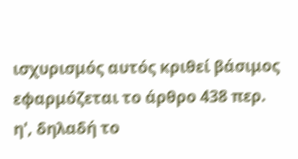ισχυρισμός αυτός κριθεί βάσιμος εφαρμόζεται το άρθρο 438 περ. η', δηλαδή το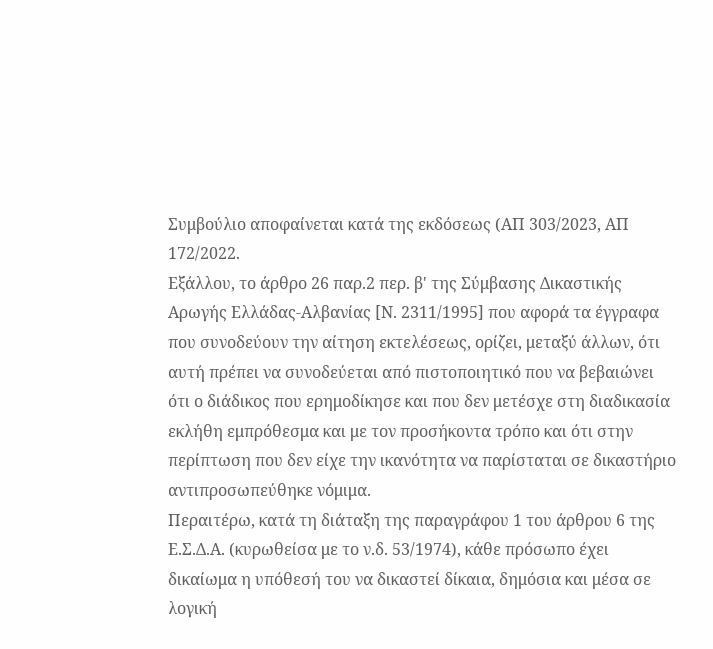Συμβούλιο αποφαίνεται κατά της εκδόσεως (ΑΠ 303/2023, ΑΠ 172/2022.
Εξάλλου, το άρθρο 26 παρ.2 περ. β' της Σύμβασης Δικαστικής Αρωγής Ελλάδας-Αλβανίας [Ν. 2311/1995] που αφορά τα έγγραφα που συνοδεύουν την αίτηση εκτελέσεως, ορίζει, μεταξύ άλλων, ότι αυτή πρέπει να συνοδεύεται από πιστοποιητικό που να βεβαιώνει ότι ο διάδικος που ερημοδίκησε και που δεν μετέσχε στη διαδικασία εκλήθη εμπρόθεσμα και με τον προσήκοντα τρόπο και ότι στην περίπτωση που δεν είχε την ικανότητα να παρίσταται σε δικαστήριο αντιπροσωπεύθηκε νόμιμα.
Περαιτέρω, κατά τη διάταξη της παραγράφου 1 του άρθρου 6 της Ε.Σ.Δ.Α. (κυρωθείσα με το ν.δ. 53/1974), κάθε πρόσωπο έχει δικαίωμα η υπόθεσή του να δικαστεί δίκαια, δημόσια και μέσα σε λογική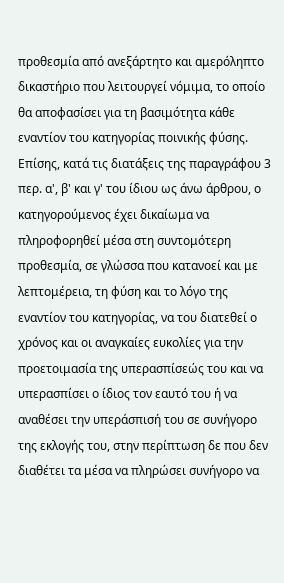προθεσμία από ανεξάρτητο και αμερόληπτο δικαστήριο που λειτουργεί νόμιμα, το οποίο θα αποφασίσει για τη βασιμότητα κάθε εναντίον του κατηγορίας ποινικής φύσης. Επίσης, κατά τις διατάξεις της παραγράφου 3 περ. α', β' και γ' του ίδιου ως άνω άρθρου, ο κατηγορούμενος έχει δικαίωμα να πληροφορηθεί μέσα στη συντομότερη προθεσμία, σε γλώσσα που κατανοεί και με λεπτομέρεια, τη φύση και το λόγο της εναντίον του κατηγορίας, να του διατεθεί ο χρόνος και οι αναγκαίες ευκολίες για την προετοιμασία της υπερασπίσεώς του και να υπερασπίσει ο ίδιος τον εαυτό του ή να αναθέσει την υπεράσπισή του σε συνήγορο της εκλογής του, στην περίπτωση δε που δεν διαθέτει τα μέσα να πληρώσει συνήγορο να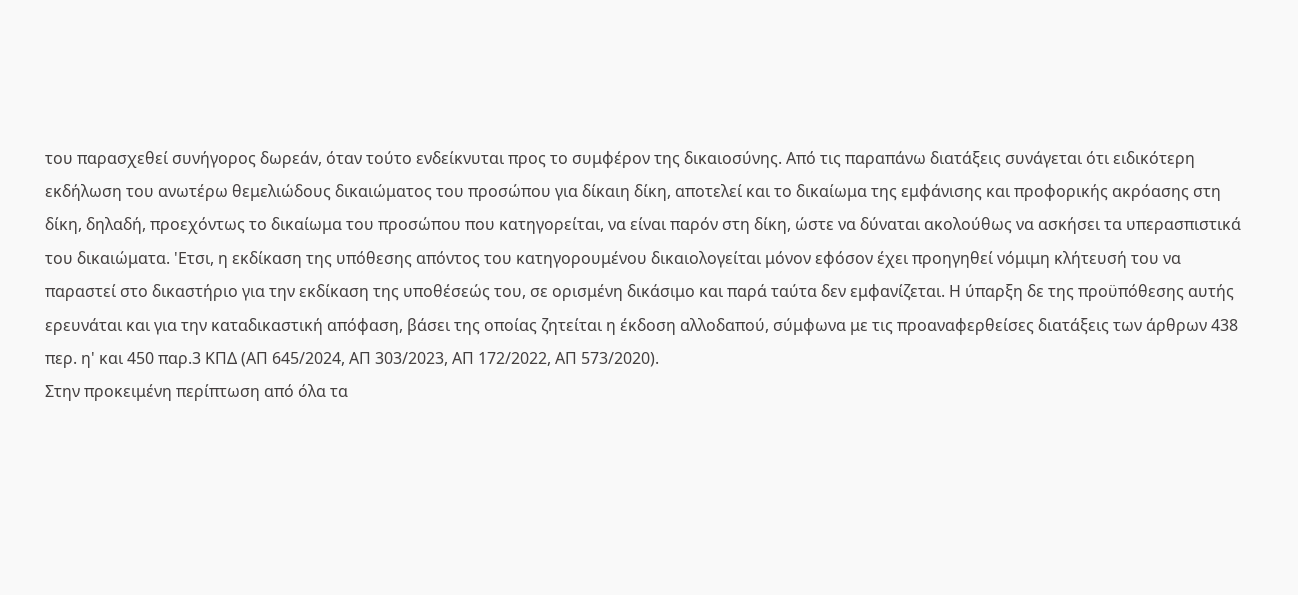του παρασχεθεί συνήγορος δωρεάν, όταν τούτο ενδείκνυται προς το συμφέρον της δικαιοσύνης. Από τις παραπάνω διατάξεις συνάγεται ότι ειδικότερη εκδήλωση του ανωτέρω θεμελιώδους δικαιώματος του προσώπου για δίκαιη δίκη, αποτελεί και το δικαίωμα της εμφάνισης και προφορικής ακρόασης στη δίκη, δηλαδή, προεχόντως το δικαίωμα του προσώπου που κατηγορείται, να είναι παρόν στη δίκη, ώστε να δύναται ακολούθως να ασκήσει τα υπερασπιστικά του δικαιώματα. 'Ετσι, η εκδίκαση της υπόθεσης απόντος του κατηγορουμένου δικαιολογείται μόνον εφόσον έχει προηγηθεί νόμιμη κλήτευσή του να παραστεί στο δικαστήριο για την εκδίκαση της υποθέσεώς του, σε ορισμένη δικάσιμο και παρά ταύτα δεν εμφανίζεται. Η ύπαρξη δε της προϋπόθεσης αυτής ερευνάται και για την καταδικαστική απόφαση, βάσει της οποίας ζητείται η έκδοση αλλοδαπού, σύμφωνα με τις προαναφερθείσες διατάξεις των άρθρων 438 περ. η' και 450 παρ.3 ΚΠΔ (ΑΠ 645/2024, ΑΠ 303/2023, ΑΠ 172/2022, ΑΠ 573/2020).
Στην προκειμένη περίπτωση από όλα τα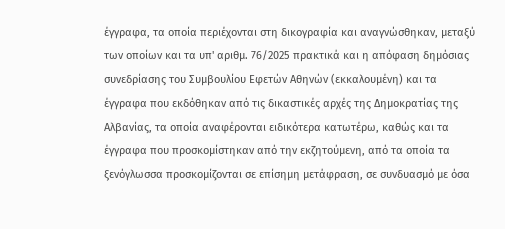έγγραφα, τα οποία περιέχονται στη δικογραφία και αναγνώσθηκαν, μεταξύ των οποίων και τα υπ' αριθμ. 76/2025 πρακτικά και η απόφαση δημόσιας συνεδρίασης του Συμβουλίου Εφετών Αθηνών (εκκαλουμένη) και τα έγγραφα που εκδόθηκαν από τις δικαστικές αρχές της Δημοκρατίας της Αλβανίας, τα οποία αναφέρονται ειδικότερα κατωτέρω, καθώς και τα έγγραφα που προσκομίστηκαν από την εκζητούμενη, από τα οποία τα ξενόγλωσσα προσκομίζονται σε επίσημη μετάφραση, σε συνδυασμό με όσα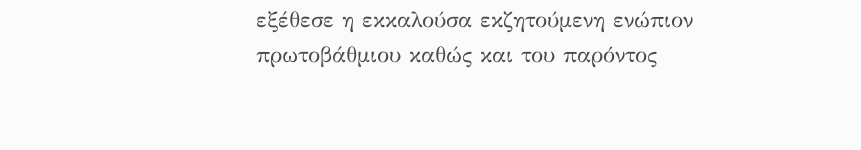εξέθεσε η εκκαλούσα εκζητούμενη ενώπιον πρωτοβάθμιου καθώς και του παρόντος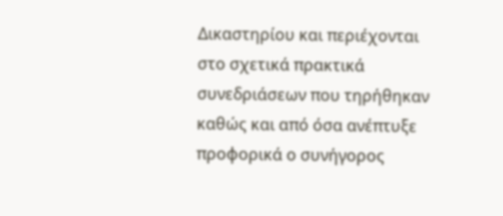Δικαστηρίου και περιέχονται στο σχετικά πρακτικά συνεδριάσεων που τηρήθηκαν καθώς και από όσα ανέπτυξε προφορικά ο συνήγορος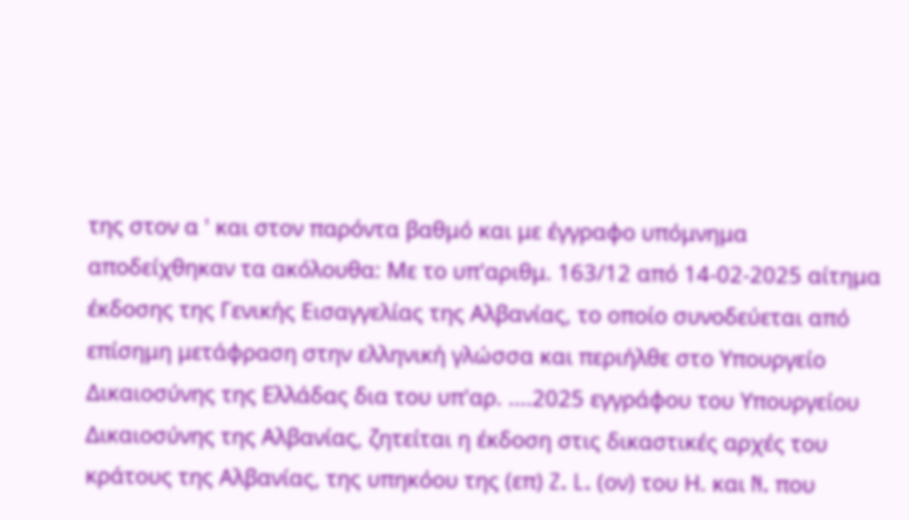της στον α ' και στον παρόντα βαθμό και με έγγραφο υπόμνημα αποδείχθηκαν τα ακόλουθα: Με το υπ'αριθμ. 163/12 από 14-02-2025 αίτημα έκδοσης της Γενικής Εισαγγελίας της Αλβανίας, το οποίο συνοδεύεται από επίσημη μετάφραση στην ελληνική γλώσσα και περιήλθε στο Υπουργείο Δικαιοσύνης της Ελλάδας δια του υπ'αρ. ....2025 εγγράφου του Υπουργείου Δικαιοσύνης της Αλβανίας, ζητείται η έκδοση στις δικαστικές αρχές του κράτους της Αλβανίας, της υπηκόου της (επ) Z. L. (ον) του Η. και N. που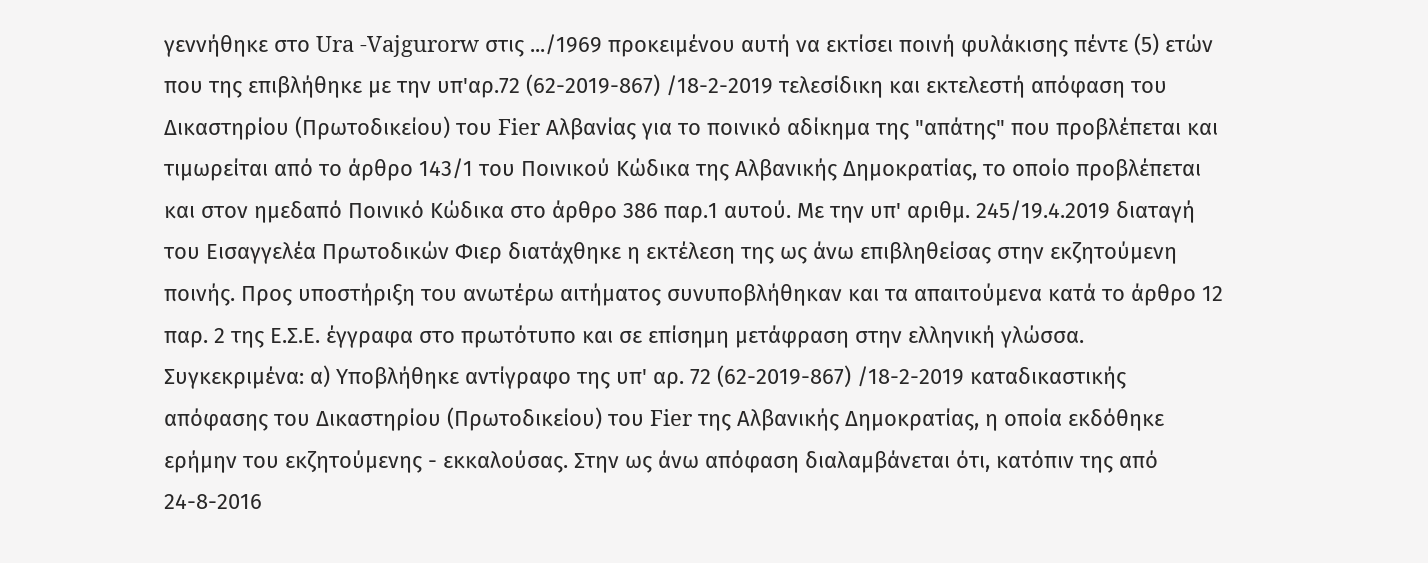γεννήθηκε στο Ura -Vajgurorw στις .../1969 προκειμένου αυτή να εκτίσει ποινή φυλάκισης πέντε (5) ετών που της επιβλήθηκε με την υπ'αρ.72 (62-2019-867) /18-2-2019 τελεσίδικη και εκτελεστή απόφαση του Δικαστηρίου (Πρωτοδικείου) του Fier Αλβανίας για το ποινικό αδίκημα της "απάτης" που προβλέπεται και τιμωρείται από το άρθρο 143/1 του Ποινικού Κώδικα της Αλβανικής Δημοκρατίας, το οποίο προβλέπεται και στον ημεδαπό Ποινικό Κώδικα στο άρθρο 386 παρ.1 αυτού. Με την υπ' αριθμ. 245/19.4.2019 διαταγή του Εισαγγελέα Πρωτοδικών Φιερ διατάχθηκε η εκτέλεση της ως άνω επιβληθείσας στην εκζητούμενη ποινής. Προς υποστήριξη του ανωτέρω αιτήματος συνυποβλήθηκαν και τα απαιτούμενα κατά το άρθρο 12 παρ. 2 της Ε.Σ.Ε. έγγραφα στο πρωτότυπο και σε επίσημη μετάφραση στην ελληνική γλώσσα. Συγκεκριμένα: α) Υποβλήθηκε αντίγραφο της υπ' αρ. 72 (62-2019-867) /18-2-2019 καταδικαστικής απόφασης του Δικαστηρίου (Πρωτοδικείου) του Fier της Αλβανικής Δημοκρατίας, η οποία εκδόθηκε ερήμην του εκζητούμενης - εκκαλούσας. Στην ως άνω απόφαση διαλαμβάνεται ότι, κατόπιν της από 24-8-2016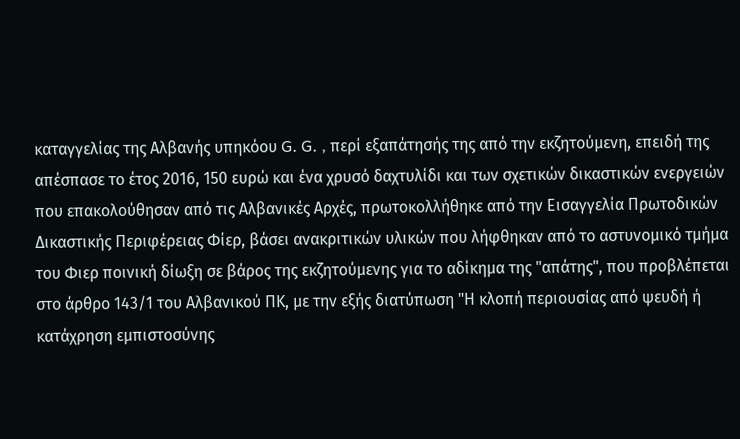καταγγελίας της Αλβανής υπηκόου G. G. , περί εξαπάτησής της από την εκζητούμενη, επειδή της απέσπασε το έτος 2016, 150 ευρώ και ένα χρυσό δαχτυλίδι και των σχετικών δικαστικών ενεργειών που επακολούθησαν από τις Αλβανικές Αρχές, πρωτοκολλήθηκε από την Εισαγγελία Πρωτοδικών Δικαστικής Περιφέρειας Φίερ, βάσει ανακριτικών υλικών που λήφθηκαν από το αστυνομικό τμήμα του Φιερ ποινική δίωξη σε βάρος της εκζητούμενης για το αδίκημα της "απάτης", που προβλέπεται στο άρθρο 143/1 του Αλβανικού ΠΚ, με την εξής διατύπωση "Η κλοπή περιουσίας από ψευδή ή κατάχρηση εμπιστοσύνης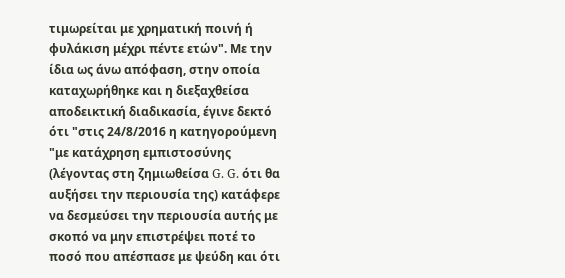τιμωρείται με χρηματική ποινή ή φυλάκιση μέχρι πέντε ετών". Με την ίδια ως άνω απόφαση, στην οποία καταχωρήθηκε και η διεξαχθείσα αποδεικτική διαδικασία, έγινε δεκτό ότι "στις 24/8/2016 η κατηγορούμενη "με κατάχρηση εμπιστοσύνης (λέγοντας στη ζημιωθείσα G. G. ότι θα αυξήσει την περιουσία της) κατάφερε να δεσμεύσει την περιουσία αυτής με σκοπό να μην επιστρέψει ποτέ το ποσό που απέσπασε με ψεύδη και ότι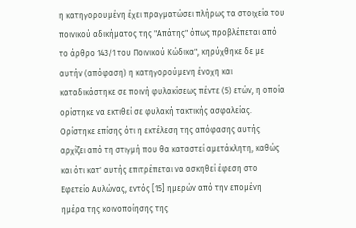η κατηγορουμένη έχει πραγματώσει πλήρως τα στοιχεία του ποινικού αδικήματος της "Απάτης" όπως προβλέπεται από το άρθρο 143/1 του Ποινικού Κώδικα", κηρύχθηκε δε με αυτήν (απόφαση) η κατηγορούμενη ένοχη και καταδικάστηκε σε ποινή φυλακίσεως πέντε (5) ετών, η οποία ορίστηκε να εκτιθεί σε φυλακή τακτικής ασφαλείας. Ορίστηκε επίσης ότι η εκτέλεση της απόφασης αυτής αρχίζει από τη στιγμή που θα καταστεί αμετάκλητη, καθώς και ότι κατ' αυτής επιτρέπεται να ασκηθεί έφεση στο Εφετείο Αυλώνας, εντός [15] ημερών από την επομένη ημέρα της κοινοποίησης της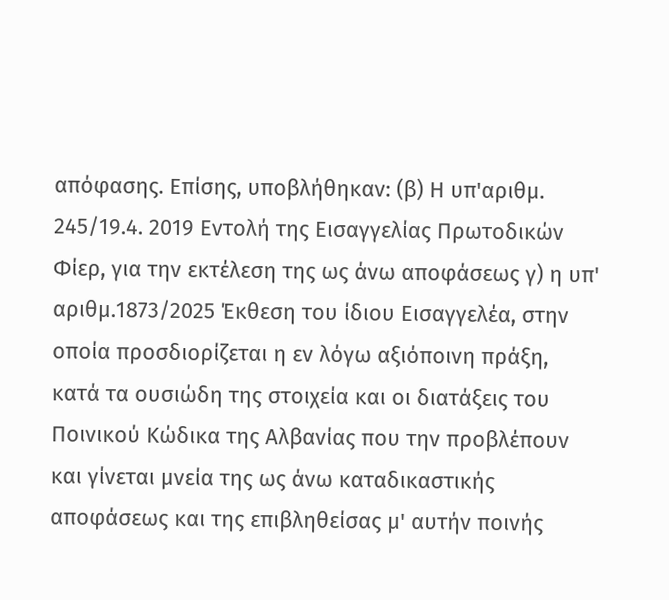απόφασης. Επίσης, υποβλήθηκαν: (β) Η υπ'αριθμ. 245/19.4. 2019 Εντολή της Εισαγγελίας Πρωτοδικών Φίερ, για την εκτέλεση της ως άνω αποφάσεως γ) η υπ' αριθμ.1873/2025 Έκθεση του ίδιου Εισαγγελέα, στην οποία προσδιορίζεται η εν λόγω αξιόποινη πράξη, κατά τα ουσιώδη της στοιχεία και οι διατάξεις του Ποινικού Κώδικα της Αλβανίας που την προβλέπουν και γίνεται μνεία της ως άνω καταδικαστικής αποφάσεως και της επιβληθείσας μ' αυτήν ποινής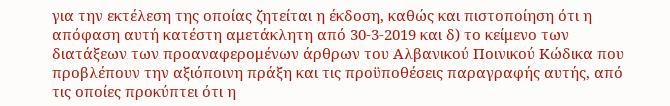για την εκτέλεση της οποίας ζητείται η έκδοση, καθώς και πιστοποίηση ότι η απόφαση αυτή κατέστη αμετάκλητη από 30-3-2019 και δ) το κείμενο των διατάξεων των προαναφερομένων άρθρων του Αλβανικού Ποινικού Κώδικα που προβλέπουν την αξιόποινη πράξη και τις προϋποθέσεις παραγραφής αυτής, από τις οποίες προκύπτει ότι η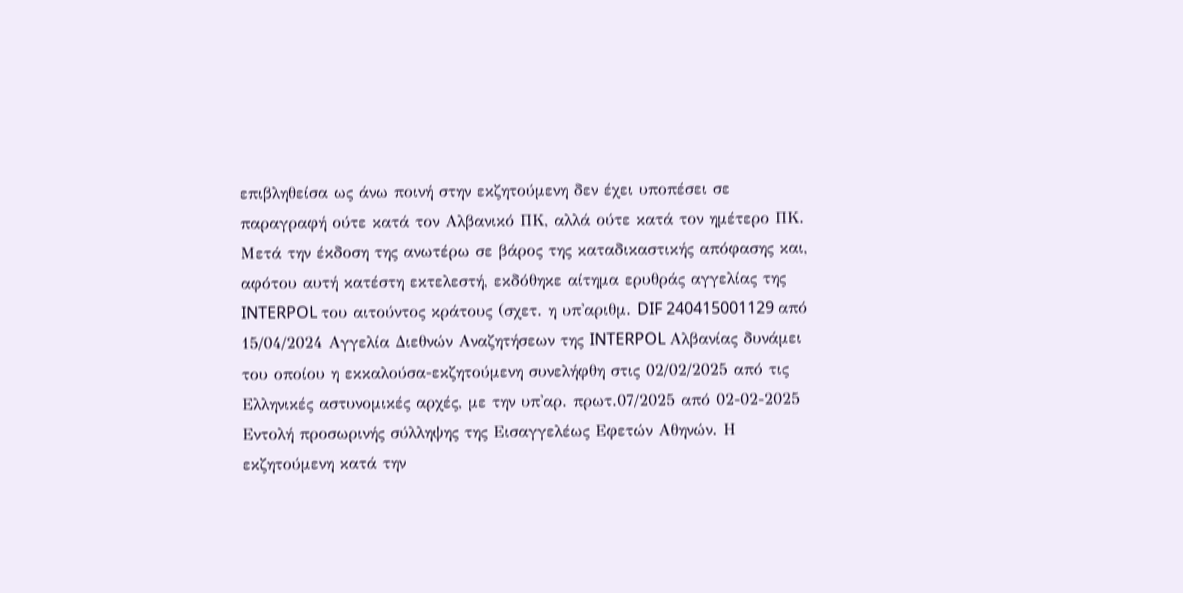επιβληθείσα ως άνω ποινή στην εκζητούμενη δεν έχει υποπέσει σε παραγραφή ούτε κατά τον Αλβανικό ΠΚ, αλλά ούτε κατά τον ημέτερο ΠΚ. Μετά την έκδοση της ανωτέρω σε βάρος της καταδικαστικής απόφασης και, αφότου αυτή κατέστη εκτελεστή, εκδόθηκε αίτημα ερυθράς αγγελίας της INTERPOL του αιτούντος κράτους (σχετ. η υπ'αριθμ. DIF 240415001129 από 15/04/2024 Αγγελία Διεθνών Αναζητήσεων της INTERPOL Αλβανίας δυνάμει του οποίου η εκκαλούσα-εκζητούμενη συνελήφθη στις 02/02/2025 από τις Ελληνικές αστυνομικές αρχές, με την υπ'αρ. πρωτ.07/2025 από 02-02-2025 Εντολή προσωρινής σύλληψης της Εισαγγελέως Εφετών Αθηνών. Η εκζητούμενη κατά την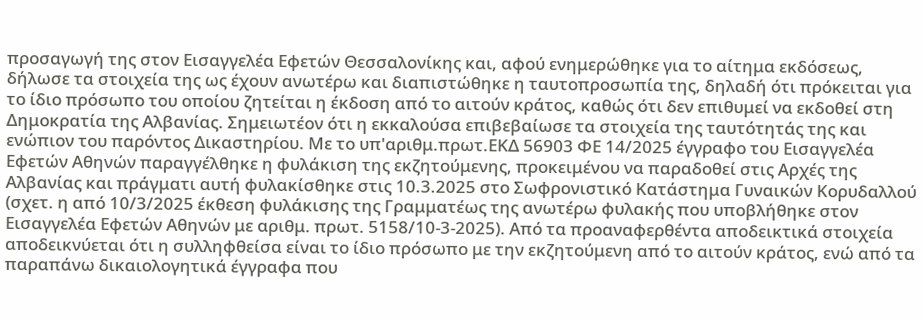προσαγωγή της στον Εισαγγελέα Εφετών Θεσσαλονίκης και, αφού ενημερώθηκε για το αίτημα εκδόσεως, δήλωσε τα στοιχεία της ως έχουν ανωτέρω και διαπιστώθηκε η ταυτοπροσωπία της, δηλαδή ότι πρόκειται για το ίδιο πρόσωπο του οποίου ζητείται η έκδοση από το αιτούν κράτος, καθώς ότι δεν επιθυμεί να εκδοθεί στη Δημοκρατία της Αλβανίας. Σημειωτέον ότι η εκκαλούσα επιβεβαίωσε τα στοιχεία της ταυτότητάς της και ενώπιον του παρόντος Δικαστηρίου. Με το υπ'αριθμ.πρωτ.ΕΚΔ 56903 ΦΕ 14/2025 έγγραφο του Εισαγγελέα Εφετών Αθηνών παραγγέλθηκε η φυλάκιση της εκζητούμενης, προκειμένου να παραδοθεί στις Αρχές της Αλβανίας και πράγματι αυτή φυλακίσθηκε στις 10.3.2025 στο Σωφρονιστικό Κατάστημα Γυναικών Κορυδαλλού (σχετ. η από 10/3/2025 έκθεση φυλάκισης της Γραμματέως της ανωτέρω φυλακής που υποβλήθηκε στον Εισαγγελέα Εφετών Αθηνών με αριθμ. πρωτ. 5158/10-3-2025). Από τα προαναφερθέντα αποδεικτικά στοιχεία αποδεικνύεται ότι η συλληφθείσα είναι το ίδιο πρόσωπο με την εκζητούμενη από το αιτούν κράτος, ενώ από τα παραπάνω δικαιολογητικά έγγραφα που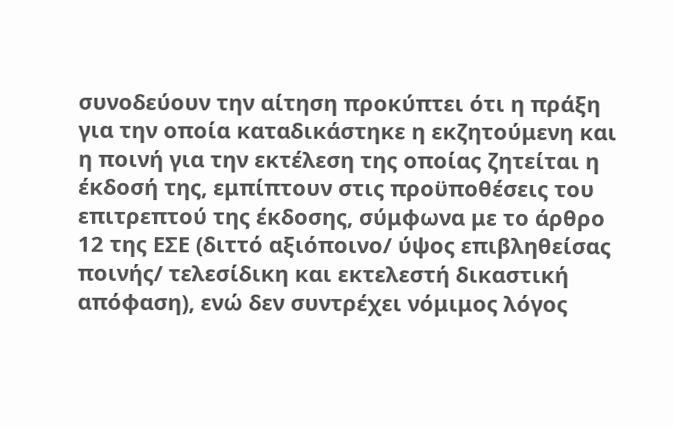συνοδεύουν την αίτηση προκύπτει ότι η πράξη για την οποία καταδικάστηκε η εκζητούμενη και η ποινή για την εκτέλεση της οποίας ζητείται η έκδοσή της, εμπίπτουν στις προϋποθέσεις του επιτρεπτού της έκδοσης, σύμφωνα με το άρθρο 12 της ΕΣΕ (διττό αξιόποινο/ ύψος επιβληθείσας ποινής/ τελεσίδικη και εκτελεστή δικαστική απόφαση), ενώ δεν συντρέχει νόμιμος λόγος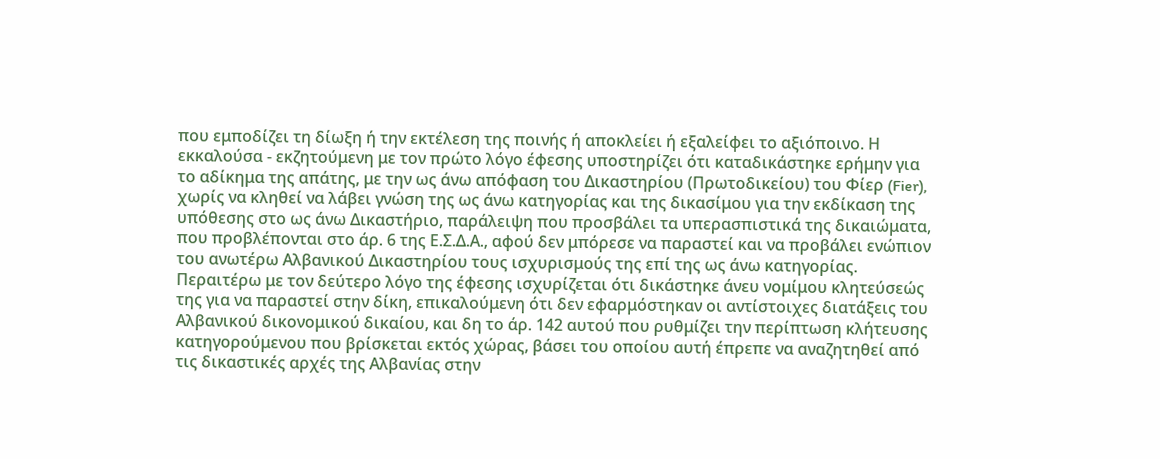που εμποδίζει τη δίωξη ή την εκτέλεση της ποινής ή αποκλείει ή εξαλείφει το αξιόποινο. Η εκκαλούσα - εκζητούμενη με τον πρώτο λόγο έφεσης υποστηρίζει ότι καταδικάστηκε ερήμην για το αδίκημα της απάτης, με την ως άνω απόφαση του Δικαστηρίου (Πρωτοδικείου) του Φίερ (Fier), χωρίς να κληθεί να λάβει γνώση της ως άνω κατηγορίας και της δικασίμου για την εκδίκαση της υπόθεσης στο ως άνω Δικαστήριο, παράλειψη που προσβάλει τα υπερασπιστικά της δικαιώματα, που προβλέπονται στο άρ. 6 της Ε.Σ.Δ.Α., αφού δεν μπόρεσε να παραστεί και να προβάλει ενώπιον του ανωτέρω Αλβανικού Δικαστηρίου τους ισχυρισμούς της επί της ως άνω κατηγορίας. Περαιτέρω με τον δεύτερο λόγο της έφεσης ισχυρίζεται ότι δικάστηκε άνευ νομίμου κλητεύσεώς της για να παραστεί στην δίκη, επικαλούμενη ότι δεν εφαρμόστηκαν οι αντίστοιχες διατάξεις του Αλβανικού δικονομικού δικαίου, και δη το άρ. 142 αυτού που ρυθμίζει την περίπτωση κλήτευσης κατηγορούμενου που βρίσκεται εκτός χώρας, βάσει του οποίου αυτή έπρεπε να αναζητηθεί από τις δικαστικές αρχές της Αλβανίας στην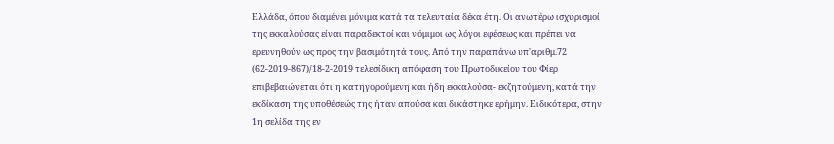Ελλάδα, όπου διαμένει μόνιμα κατά τα τελευταία δέκα έτη. Οι ανωτέρω ισχυρισμοί της εκκαλούσας είναι παραδεκτοί και νόμιμοι ως λόγοι εφέσεως και πρέπει να ερευνηθούν ως προς την βασιμότητά τους. Από την παραπάνω υπ'αριθμ.72 (62-2019-867)/18-2-2019 τελεσίδικη απόφαση του Πρωτοδικείου του Φίερ επιβεβαιώνεται ότι η κατηγορούμενη και ήδη εκκαλούσα- εκζητούμενη, κατά την εκδίκαση της υποθέσεώς της ήταν απούσα και δικάστηκε ερήμην. Ειδικότερα, στην 1η σελίδα της εν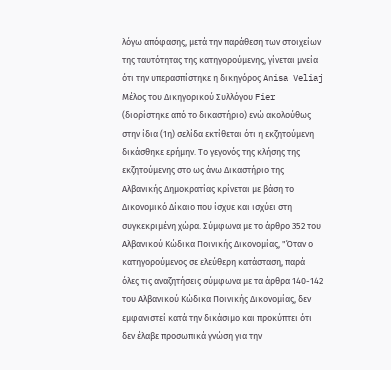λόγω απόφασης, μετά την παράθεση των στοιχείων της ταυτότητας της κατηγορούμενης, γίνεται μνεία ότι την υπερασπίστηκε η δικηγόρος Anisa Veliaj Μέλος του Δικηγορικού Συλλόγου Fier (διορίστηκε από το δικαστήριο) ενώ ακολούθως στην ίδια (1η) σελίδα εκτίθεται ότι η εκζητούμενη δικάσθηκε ερήμην. Το γεγονός της κλήσης της εκζητούμενης στο ως άνω Δικαστήριο της Αλβανικής Δημοκρατίας κρίνεται με βάση το Δικονομικό Δίκαιο που ίσχυε και ισχύει στη συγκεκριμένη χώρα. Σύμφωνα με το άρθρο 352 του Αλβανικού Κώδικα Ποινικής Δικονομίας, "Όταν ο κατηγορούμενος σε ελεύθερη κατάσταση, παρά όλες τις αναζητήσεις σύμφωνα με τα άρθρα 140-142 του Αλβανικού Κώδικα Ποινικής Δικονομίας, δεν εμφανιστεί κατά την δικάσιμο και προκύπτει ότι δεν έλαβε προσωπικά γνώση για την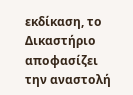εκδίκαση, το Δικαστήριο αποφασίζει την αναστολή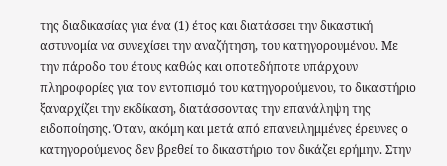της διαδικασίας για ένα (1) έτος και διατάσσει την δικαστική αστυνομία να συνεχίσει την αναζήτηση, του κατηγορουμένου. Με την πάροδο του έτους καθώς και οποτεδήποτε υπάρχουν πληροφορίες για τον εντοπισμό του κατηγορούμενου, το δικαστήριο ξαναρχίζει την εκδίκαση, διατάσσοντας την επανάληψη της ειδοποίησης. Όταν, ακόμη και μετά από επανειλημμένες έρευνες ο κατηγορούμενος δεν βρεθεί το δικαστήριο τον δικάζει ερήμην. Στην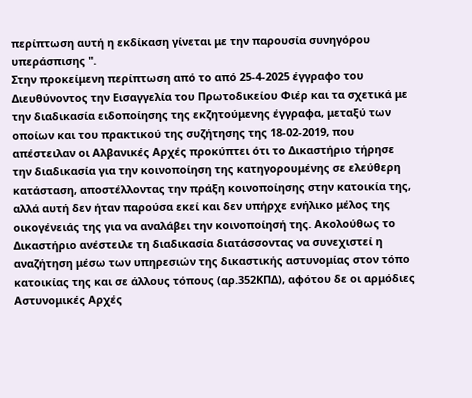περίπτωση αυτή η εκδίκαση γίνεται με την παρουσία συνηγόρου υπεράσπισης ".
Στην προκείμενη περίπτωση από το από 25-4-2025 έγγραφο του Διευθύνοντος την Εισαγγελία του Πρωτοδικείου Φιέρ και τα σχετικά με την διαδικασία ειδοποίησης της εκζητούμενης έγγραφα, μεταξύ των οποίων και του πρακτικού της συζήτησης της 18-02-2019, που απέστειλαν οι Αλβανικές Αρχές προκύπτει ότι το Δικαστήριο τήρησε την διαδικασία για την κοινοποίηση της κατηγορουμένης σε ελεύθερη κατάσταση, αποστέλλοντας την πράξη κοινοποίησης στην κατοικία της, αλλά αυτή δεν ήταν παρούσα εκεί και δεν υπήρχε ενήλικο μέλος της οικογένειάς της για να αναλάβει την κοινοποίησή της. Ακολούθως το Δικαστήριο ανέστειλε τη διαδικασία διατάσσοντας να συνεχιστεί η αναζήτηση μέσω των υπηρεσιών της δικαστικής αστυνομίας στον τόπο κατοικίας της και σε άλλους τόπους (αρ.352ΚΠΔ), αφότου δε οι αρμόδιες Αστυνομικές Αρχές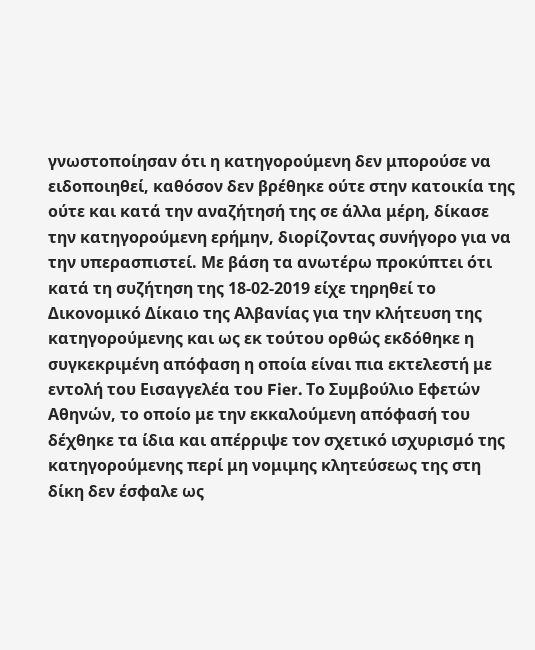γνωστοποίησαν ότι η κατηγορούμενη δεν μπορούσε να ειδοποιηθεί, καθόσον δεν βρέθηκε ούτε στην κατοικία της ούτε και κατά την αναζήτησή της σε άλλα μέρη, δίκασε την κατηγορούμενη ερήμην, διορίζοντας συνήγορο για να την υπερασπιστεί. Με βάση τα ανωτέρω προκύπτει ότι κατά τη συζήτηση της 18-02-2019 είχε τηρηθεί το Δικονομικό Δίκαιο της Αλβανίας για την κλήτευση της κατηγορούμενης και ως εκ τούτου ορθώς εκδόθηκε η συγκεκριμένη απόφαση η οποία είναι πια εκτελεστή με εντολή του Εισαγγελέα του Fier. Το Συμβούλιο Εφετών Αθηνών, το οποίο με την εκκαλούμενη απόφασή του δέχθηκε τα ίδια και απέρριψε τον σχετικό ισχυρισμό της κατηγορούμενης περί μη νομιμης κλητεύσεως της στη δίκη δεν έσφαλε ως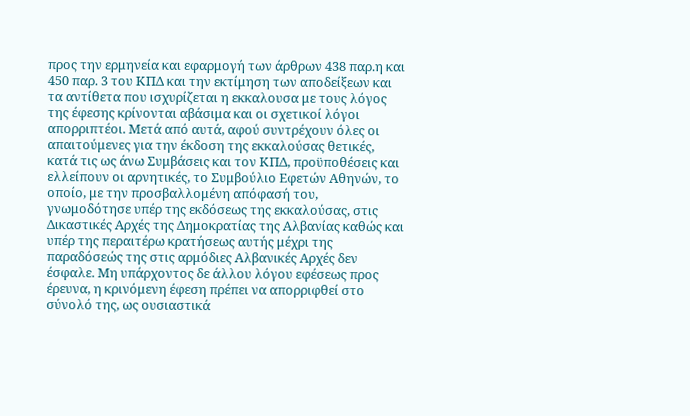προς την ερμηνεία και εφαρμογή των άρθρων 438 παρ.η και 450 παρ. 3 του ΚΠΔ και την εκτίμηση των αποδείξεων και τα αντίθετα που ισχυρίζεται η εκκαλουσα με τους λόγος της έφεσης κρίνονται αβάσιμα και οι σχετικοί λόγοι απορριπτέοι. Μετά από αυτά, αφού συντρέχουν όλες οι απαιτούμενες για την έκδοση της εκκαλούσας θετικές, κατά τις ως άνω Συμβάσεις και τον ΚΠΔ, προϋποθέσεις και ελλείπουν οι αρνητικές, το Συμβούλιο Εφετών Αθηνών, το οποίο, με την προσβαλλομένη απόφασή του, γνωμοδότησε υπέρ της εκδόσεως της εκκαλούσας, στις Δικαστικές Αρχές της Δημοκρατίας της Αλβανίας καθώς και υπέρ της περαιτέρω κρατήσεως αυτής μέχρι της παραδόσεώς της στις αρμόδιες Αλβανικές Αρχές δεν έσφαλε. Μη υπάρχοντος δε άλλου λόγου εφέσεως προς έρευνα, η κρινόμενη έφεση πρέπει να απορριφθεί στο σύνολό της, ως ουσιαστικά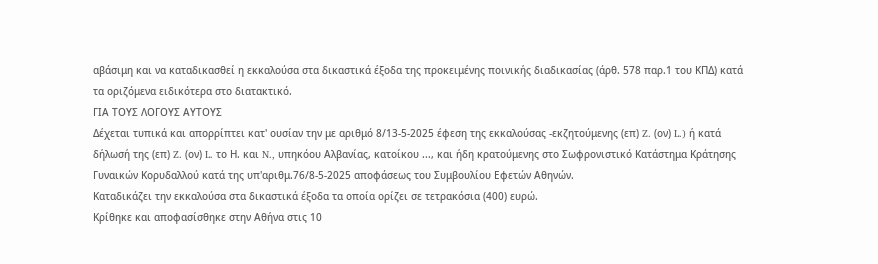αβάσιμη και να καταδικασθεί η εκκαλούσα στα δικαστικά έξοδα της προκειμένης ποινικής διαδικασίας (άρθ. 578 παρ.1 του ΚΠΔ) κατά τα οριζόμενα ειδικότερα στο διατακτικό.
ΓΙΑ ΤΟΥΣ ΛΟΓΟΥΣ ΑΥΤΟΥΣ
Δέχεται τυπικά και απορρίπτει κατ' ουσίαν την με αριθμό 8/13-5-2025 έφεση της εκκαλούσας -εκζητούμενης (επ) Z. (ον) L.) ή κατά δήλωσή της (επ) Z. (ον) L. το Η. και N., υπηκόου Αλβανίας, κατοίκου ..., και ήδη κρατούμενης στο Σωφρονιστικό Κατάστημα Κράτησης Γυναικών Κορυδαλλού κατά της υπ'αριθμ.76/8-5-2025 αποφάσεως του Συμβουλίου Εφετών Αθηνών.
Καταδικάζει την εκκαλούσα στα δικαστικά έξοδα τα οποία ορίζει σε τετρακόσια (400) ευρώ.
Κρίθηκε και αποφασίσθηκε στην Αθήνα στις 10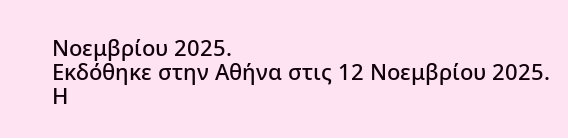Νοεμβρίου 2025.
Εκδόθηκε στην Αθήνα στις 12 Νοεμβρίου 2025.
Η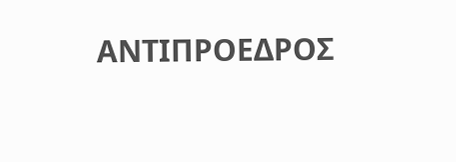ΑΝΤΙΠΡΟΕΔΡΟΣ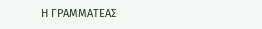Η ΓΡΑΜΜΑΤΕΑΣ